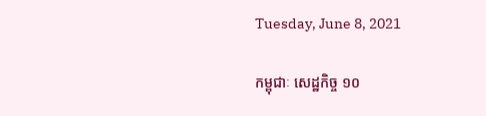Tuesday, June 8, 2021

កម្ពុជាៈ សេដ្ឋកិច្ច ១០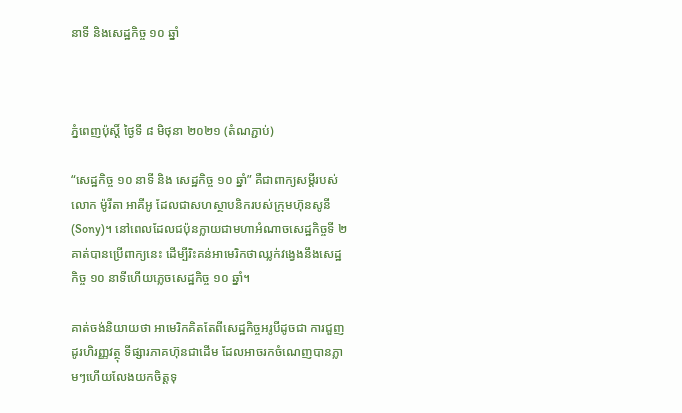នាទី និងសេដ្ឋកិច្ច ១០ ឆ្នាំ



ភ្នំពេញប៉ុស្តិ៍ ថ្ងៃទី ៨ មិថុនា ២០២១ (តំណភ្ជាប់)

“សេដ្ឋកិច្ច ១០ នាទី និង សេដ្ឋកិច្ច ១០ ឆ្នាំ” គឺជាពាក្យសម្តីរបស់លោក ម៉ូរីតា អាគីអូ ដែលជាសហស្ថាបនិករបស់ក្រុមហ៊ុនសូនី (Sony)។ នៅពេលដែលជប៉ុនក្លាយជាមហាអំណាចសេដ្ឋកិច្ចទី ២ គាត់បានប្រើពាក្យនេះ ដើម្បីរិះគន់អាមេរិកថាឈ្លក់វង្វេងនឹងសេដ្ឋកិច្ច ១០ នាទីហើយភ្លេចសេដ្ឋកិច្ច ១០ ឆ្នាំ។

គាត់ចង់និយាយថា អាមេរិកគិតតែពីសេដ្ឋកិច្ចអរូបីដូចជា ការជួញដូរហិរញ្ញវត្ថុ ទីផ្សារភាគហ៊ុនជាដើម ដែលអាចរកចំណេញបានភ្លាមៗហើយលែងយកចិត្តទុ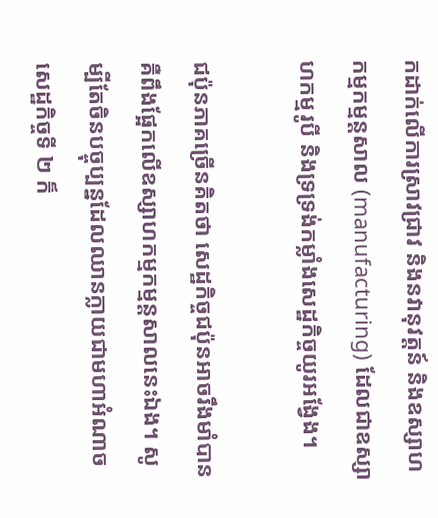កដាក់លើការស្រាវជ្រាវ និងនវានុវត្តន៍ និងឧស្សាហកម្មកម្មន្តសាល (manufacturing) ដែលជាឧស្សាហកម្មរូបី និងទ្រទ្រង់កម្លាំងសេដ្ឋកិច្ចយូរអង្វែង។

ជប៉ុនភាគច្រើនគិតថា សេដ្ឋកិច្ចជប៉ុនអាចរឹងមាំបានគឺពឹងផ្អែកលើឧស្សាហកម្មកម្មន្តសាលនេះឯង។ សូម្បីតែចិនបច្ចុប្បន្នដែលឈានក្លាយជាមហាអំណាចសេដ្ឋកិច្ចទី ២ ក៏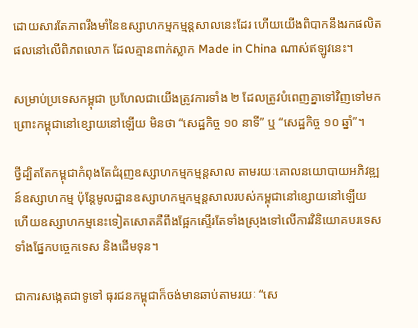ដោយសារតែភាពរឹងមាំនៃឧស្សាហកម្មកម្មន្តសាលនេះដែរ ហើយយើងពិបាកនឹងរកផលិតផលនៅលើពិភពលោក ដែលគ្មានពាក់ស្លាក Made in China ណាស់ឥឡូវនេះ។

សម្រាប់ប្រទេសកម្ពុជា ប្រហែលជាយើងត្រូវការទាំង ២ ដែលត្រូវបំពេញគ្នាទៅវិញទៅមក ព្រោះកម្ពុជានៅខ្សោយនៅឡើយ មិនថា “សេដ្ឋកិច្ច ១០ នាទី” ឬ “សេដ្ឋកិច្ច ១០ ឆ្នាំ”។

ថ្វីដ្បិតតែកម្ពុជាកំពុងតែជំរុញឧស្សាហកម្មកម្មន្តសាល តាមរយៈគោលនយោបាយអភិវឌ្ឍន៍ឧស្សាហកម្ម ប៉ុន្តែមូលដ្ឋានឧស្សាហកម្មកម្មន្តសាលរបស់កម្ពុជានៅខ្សោយនៅឡើយ ហើយឧស្សាហកម្មនេះទៀតសោតគឺពឹងផ្អែកស្ទើរតែទាំងស្រុងទៅលើការវិនិយោគបរទេសទាំងផ្នែកបច្ចេកទេស និងដើមទុន។

ជាការសង្កេតជាទូទៅ ធុរជនកម្ពុជាក៏ចង់មានឆាប់តាមរយៈ “សេ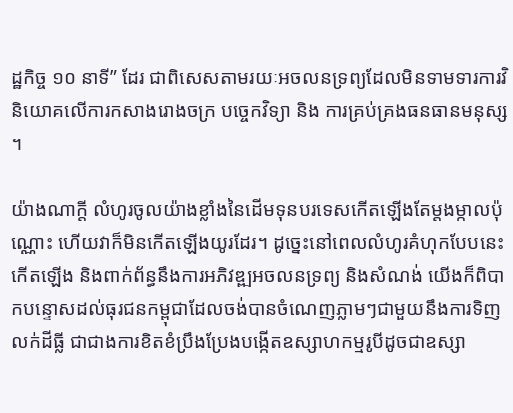ដ្ឋកិច្ច ១០ នាទី” ដែរ ជាពិសេសតាមរយៈអចលនទ្រព្យដែលមិនទាមទារការវិនិយោគលើការកសាងរោងចក្រ បច្ចេកវិទ្យា និង ការគ្រប់គ្រងធនធានមនុស្ស។

យ៉ាងណាក្តី លំហូរចូលយ៉ាងខ្លាំងនៃដើមទុនបរទេសកើតឡើងតែម្តងម្កាលប៉ុណ្ណោះ ហើយវាក៏មិនកើតឡើងយូរដែរ។ ដូច្នេះនៅពេលលំហូរគំហុកបែបនេះកើតឡើង និងពាក់ព័ន្ធនឹងការអភិវឌ្ឍអចលនទ្រព្យ និងសំណង់ យើងក៏ពិបាកបន្ទោសដល់ធុរជនកម្ពុជាដែលចង់បានចំណេញភ្លាមៗជាមួយនឹងការទិញលក់ដីធ្លី ជាជាងការខិតខំប្រឹងប្រែងបង្កើតឧស្សាហកម្មរូបីដូចជាឧស្សា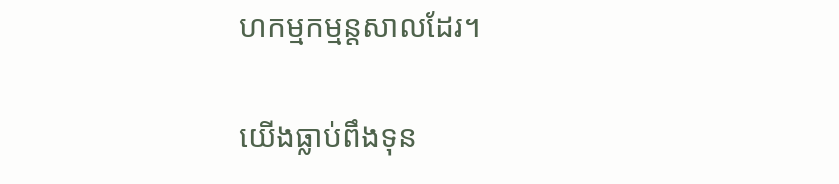ហកម្មកម្មន្តសាលដែរ។

យើងធ្លាប់ពឹងទុន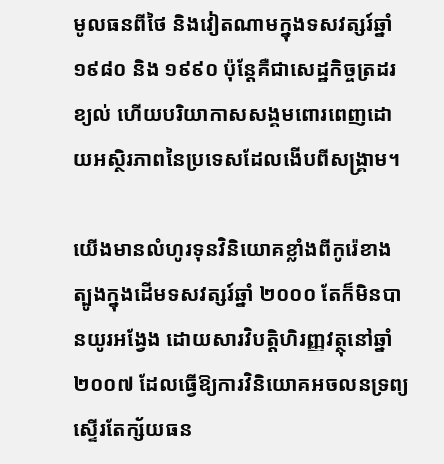មូលធនពីថៃ និងវៀតណាមក្នុងទសវត្សរ៍ឆ្នាំ ១៩៨០ និង ១៩៩០ ប៉ុន្តែគឺជាសេដ្ឋកិច្ចត្រដរខ្យល់ ហើយបរិយាកាសសង្គមពោរពេញដោយអស្ថិរភាពនៃប្រទេសដែលងើបពីសង្គ្រាម។

យើងមានលំហូរទុនវិនិយោគខ្លាំងពីកូរ៉េខាងត្បូងក្នុងដើមទសវត្សរ៍ឆ្នាំ ២០០០ តែក៏មិនបានយូរអង្វែង ដោយសារវិបត្តិហិរញ្ញវត្ថុនៅឆ្នាំ ២០០៧ ដែលធ្វើឱ្យការវិនិយោគអចលនទ្រព្យស្ទើរតែក្ស័យធន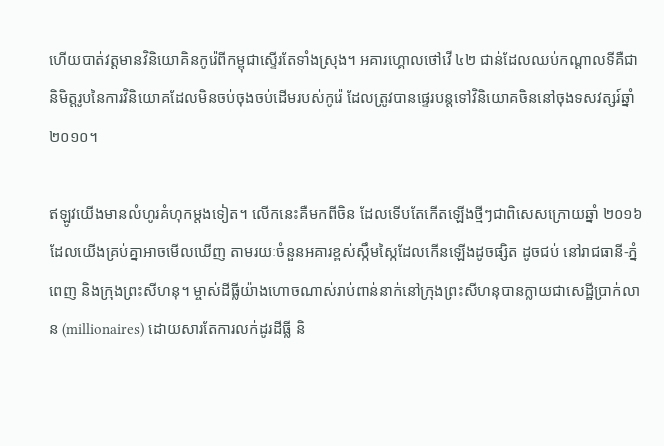ហើយបាត់វត្តមានវិនិយោគិនកូរ៉េពីកម្ពុជាស្ទើរតែទាំងស្រុង។ អគារហ្គោលថៅវើ ៤២ ជាន់ដែលឈប់កណ្តាលទីគឺជានិមិត្តរូបនៃការវិនិយោគដែលមិនចប់ចុងចប់ដើមរបស់កូរ៉េ ដែលត្រូវបានផ្ទេរបន្តទៅវិនិយោគចិននៅចុងទសវត្សរ៍ឆ្នាំ ២០១០។

ឥឡូវយើងមានលំហូរគំហុកម្តងទៀត។ លើកនេះគឺមកពីចិន ដែលទើបតែកើតឡើងថ្មីៗជាពិសេសក្រោយឆ្នាំ ២០១៦ ដែលយើងគ្រប់គ្នាអាចមើលឃើញ តាមរយៈចំនួនអគារខ្ពស់ស្កឹមស្កៃដែលកើនឡើងដូចផ្សិត ដូចជប់ នៅរាជធានី-ភ្នំពេញ និងក្រុងព្រះសីហនុ។ ម្ចាស់ដីធ្លីយ៉ាងហោចណាស់រាប់ពាន់នាក់នៅក្រុងព្រះសីហនុបានក្លាយជាសេដ្ឋីប្រាក់លាន (millionaires) ដោយសារតែការលក់ដូរដីធ្លី និ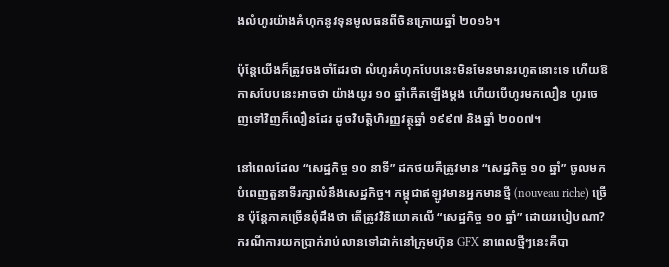ងលំហូរយ៉ាងគំហុកនូវទុនមូលធនពីចិនក្រោយឆ្នាំ ២០១៦។

ប៉ុន្តែយើងក៏ត្រូវចងចាំដែរថា លំហូរគំហុកបែបនេះមិនមែនមានរហូតនោះទេ ហើយឱកាសបែបនេះអាចថា យ៉ាងយូរ ១០ ឆ្នាំកើតឡើងម្តង ហើយបើហូរមកលឿន ហូរចេញទៅវិញក៏លឿនដែរ ដូចវិបត្តិហិរញ្ញវត្ថុឆ្នាំ ១៩៩៧ និងឆ្នាំ ២០០៧។

នៅពេលដែល “សេដ្ឋកិច្ច ១០ នាទី” ដកថយគឺត្រូវមាន “សេដ្ឋកិច្ច ១០ ឆ្នាំ” ចូលមកបំពេញតួនាទីរក្សាលំនឹងសេដ្ឋកិច្ច។ កម្ពុជាឥឡូវមានអ្នកមានថ្មី (nouveau riche) ច្រើន ប៉ុន្តែភាគច្រើនពុំដឹងថា តើត្រូវវិនិយោគលើ “សេដ្ឋកិច្ច ១០ ឆ្នាំ” ដោយរបៀបណា? ករណីការយកប្រាក់រាប់លានទៅដាក់នៅក្រុមហ៊ុន GFX នាពេលថ្មីៗនេះគឺបា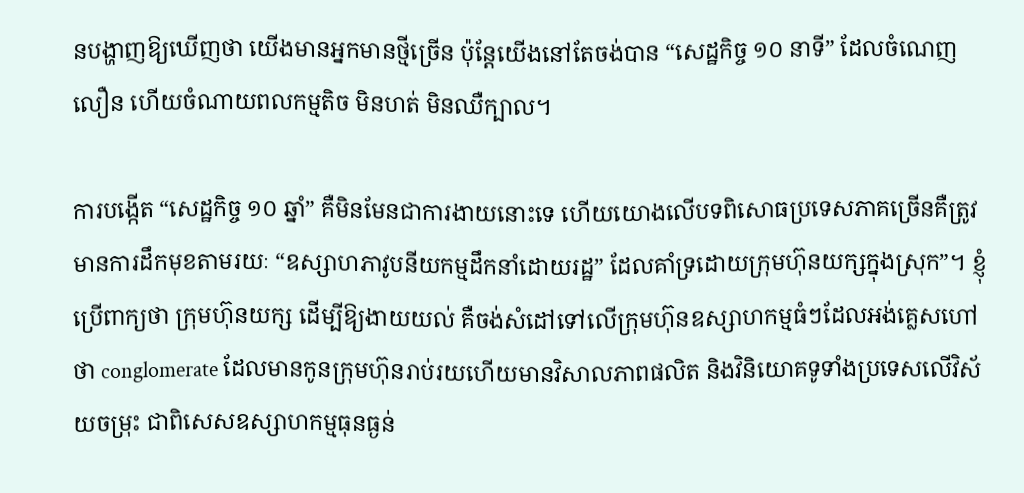នបង្ហាញឱ្យឃើញថា យើងមានអ្នកមានថ្មីច្រើន ប៉ុន្តែយើងនៅតែចង់បាន “សេដ្ឋកិច្ច ១០ នាទី” ដែលចំណេញលឿន ហើយចំណាយពលកម្មតិច មិនហត់ មិនឈឺក្បាល។

ការបង្កើត “សេដ្ឋកិច្ច ១០ ឆ្នាំ” គឺមិនមែនជាការងាយនោះទេ ហើយយោងលើបទពិសោធប្រទេសភាគច្រើនគឺត្រូវមានការដឹកមុខតាមរយៈ “ឧស្សាហភាវូបនីយកម្មដឹកនាំដោយរដ្ឋ” ដែលគាំទ្រដោយក្រុមហ៊ុនយក្សក្នុងស្រុក”។ ខ្ញុំប្រើពាក្យថា ក្រុមហ៊ុនយក្ស ដើម្បីឱ្យងាយយល់ គឺចង់សំដៅទៅលើក្រុមហ៊ុនឧស្សាហកម្មធំៗដែលអង់គ្លេសហៅថា conglomerate ដែលមានកូនក្រុមហ៊ុនរាប់រយហើយមានវិសាលភាពផលិត និងវិនិយោគទូទាំងប្រទេសលើវិស័យចម្រុះ ជាពិសេសឧស្សាហកម្មធុនធ្ងន់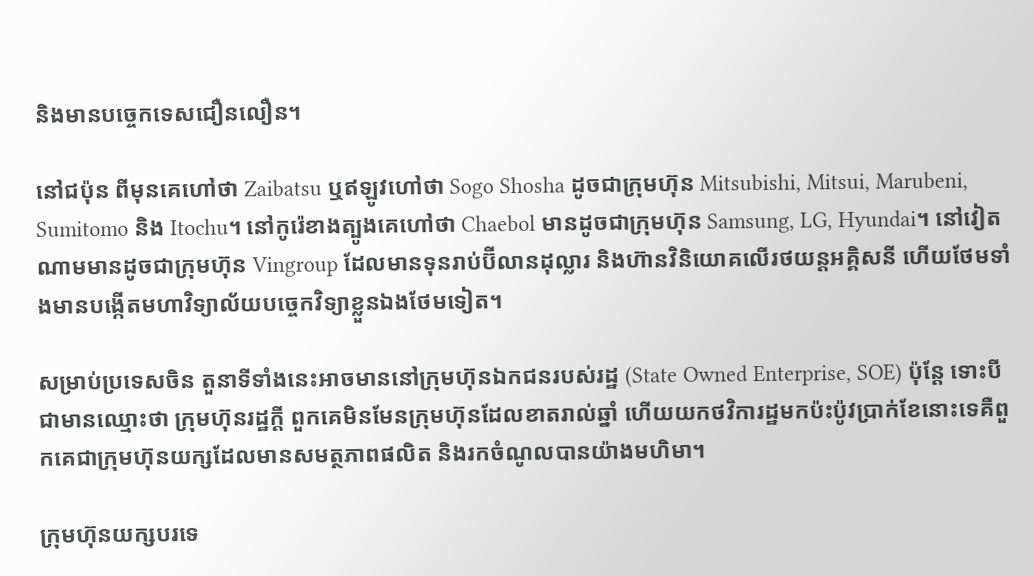និងមានបច្ចេកទេសជឿនលឿន។

នៅជប៉ុន ពីមុនគេហៅថា Zaibatsu ឬឥឡូវហៅថា Sogo Shosha ដូចជាក្រុមហ៊ុន Mitsubishi, Mitsui, Marubeni, Sumitomo និង Itochu។ នៅកូរ៉េខាងត្បូងគេហៅថា Chaebol មានដូចជាក្រុមហ៊ុន Samsung, LG, Hyundai។ នៅវៀតណាមមានដូចជាក្រុមហ៊ុន Vingroup ដែលមានទុនរាប់ប៊ីលានដុល្លារ និងហ៊ានវិនិយោគលើរថយន្តអគ្គិសនី ហើយថែមទាំងមានបង្កើតមហាវិទ្យាល័យបច្ចេកវិទ្យាខ្លួនឯងថែមទៀត។

សម្រាប់ប្រទេសចិន តួនាទីទាំងនេះអាចមាននៅក្រុមហ៊ុនឯកជនរបស់រដ្ឋ (State Owned Enterprise, SOE) ប៉ុន្តែ ទោះបីជាមានឈ្មោះថា ក្រុមហ៊ុនរដ្ឋក្តី ពួកគេមិនមែនក្រុមហ៊ុនដែលខាតរាល់ឆ្នាំ ហើយយកថវិការដ្ឋមកប៉ះប៉ូវប្រាក់ខែនោះទេគឺពួកគេជាក្រុមហ៊ុនយក្សដែលមានសមត្ថភាពផលិត និងរកចំណូលបានយ៉ាងមហិមា។

ក្រុមហ៊ុនយក្សបរទេ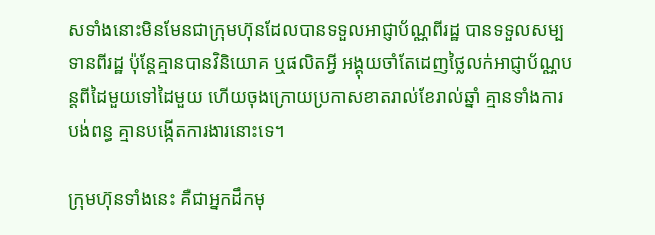សទាំងនោះមិនមែនជាក្រុមហ៊ុនដែលបានទទួលអាជ្ញាប័ណ្ណពីរដ្ឋ បានទទួលសម្បទានពីរដ្ឋ ប៉ុន្តែគ្មានបានវិនិយោគ ឬផលិតអ្វី អង្គុយចាំតែដេញថ្លៃលក់អាជ្ញាប័ណ្ណបន្តពីដៃមួយទៅដៃមួយ ហើយចុងក្រោយប្រកាសខាតរាល់ខែរាល់ឆ្នាំ គ្មានទាំងការបង់ពន្ធ គ្មានបង្កើតការងារនោះទេ។

ក្រុមហ៊ុនទាំងនេះ គឺជាអ្នកដឹកមុ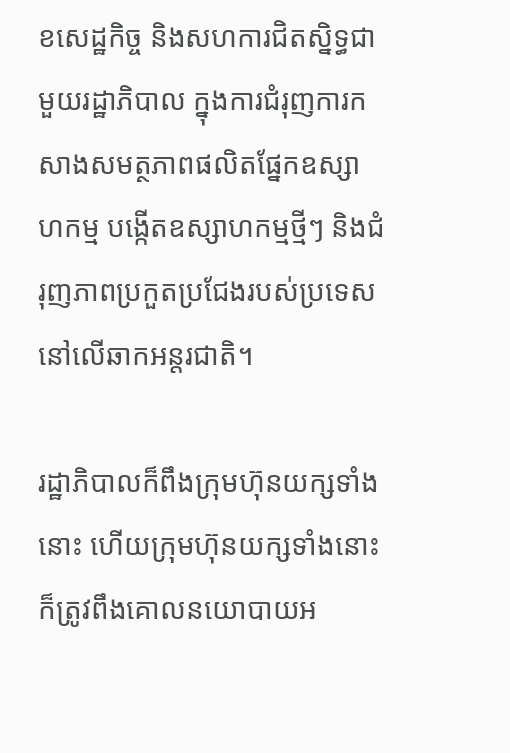ខសេដ្ឋកិច្ច និងសហការជិតស្និទ្ធជាមួយរដ្ឋាភិបាល ក្នុងការជំរុញការកសាងសមត្ថភាពផលិតផ្នែកឧស្សាហកម្ម បង្កើតឧស្សាហកម្មថ្មីៗ និងជំរុញភាពប្រកួតប្រជែងរបស់ប្រទេសនៅលើឆាកអន្តរជាតិ។

រដ្ឋាភិបាលក៏ពឹងក្រុមហ៊ុនយក្សទាំងនោះ ហើយក្រុមហ៊ុនយក្សទាំងនោះក៏ត្រូវពឹងគោលនយោបាយអ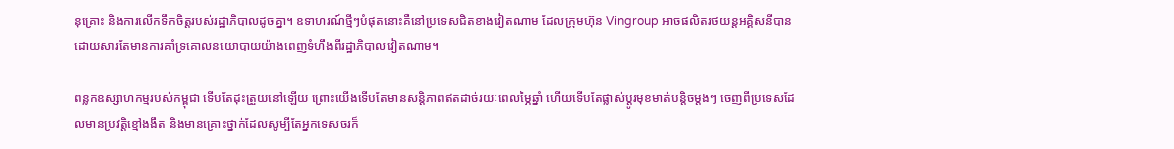នុគ្រោះ និងការលើកទឹកចិត្តរបស់រដ្ឋាភិបាលដូចគ្នា។ ឧទាហរណ៍ថ្មីៗបំផុតនោះគឺនៅប្រទេសជិតខាងវៀតណាម ដែលក្រុមហ៊ុន Vingroup អាចផលិតរថយន្តអគ្គិសនីបាន ដោយសារតែមានការគាំទ្រគោលនយោបាយយ៉ាងពេញទំហឹងពីរដ្ឋាភិបាលវៀតណាម។

ពន្លកឧស្សាហកម្មរបស់កម្ពុជា ទើបតែដុះត្រួយនៅឡើយ ព្រោះយើងទើបតែមានសន្តិភាពឥតដាច់រយៈពេលម្ភៃឆ្នាំ ហើយទើបតែផ្លាស់ប្តូរមុខមាត់បន្តិចម្តងៗ ចេញពីប្រទេសដែលមានប្រវត្តិខ្មៅងងឹត និងមានគ្រោះថ្នាក់ដែលសូម្បីតែអ្នកទេសចរក៏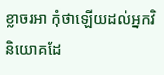ខ្លាចរអា កុំថាឡើយដល់អ្នកវិនិយោគដែ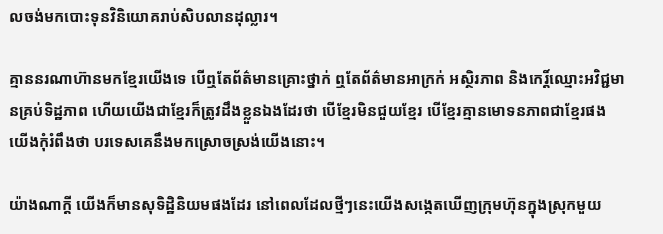លចង់មកបោះទុនវិនិយោគរាប់សិបលានដុល្លារ។

គ្មាននរណាហ៊ានមកខ្មែរយើងទេ បើឮតែព័ត៌មានគ្រោះថ្នាក់ ឮតែព័ត៌មានអាក្រក់ អស្ថិរភាព និងកេរិ៍្តឈ្មោះអវិជ្ជមានគ្រប់ទិដ្ឋភាព ហើយយើងជាខ្មែរក៏ត្រូវដឹងខ្លួនឯងដែរថា បើខ្មែរមិនជួយខ្មែរ បើខ្មែរគ្មានមោទនភាពជាខ្មែរផង យើងកុំរំពឹងថា បរទេសគេនឹងមកស្រោចស្រង់យើងនោះ។

យ៉ាងណាក្តី យើងក៏មានសុទិដ្ឋិនិយមផងដែរ នៅពេលដែលថ្មីៗនេះយើងសង្កេតឃើញក្រុមហ៊ុនក្នុងស្រុកមួយ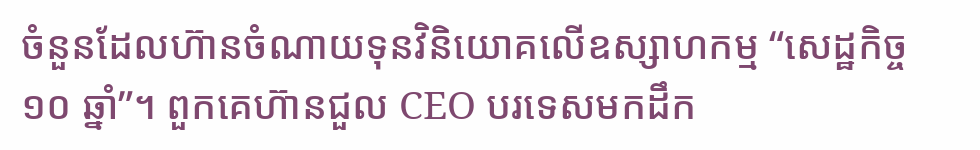ចំនួនដែលហ៊ានចំណាយទុនវិនិយោគលើឧស្សាហកម្ម “សេដ្ឋកិច្ច ១០ ឆ្នាំ”។ ពួកគេហ៊ានជួល CEO បរទេសមកដឹក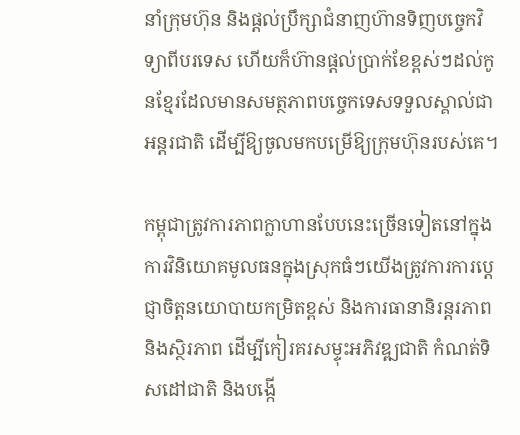នាំក្រុមហ៊ុន និងផ្តល់ប្រឹក្សាជំនាញហ៊ានទិញបច្ចេកវិទ្យាពីបរទេស ហើយក៏ហ៊ានផ្តល់ប្រាក់ខែខ្ពស់ៗដល់កូនខ្មែរដែលមានសមត្ថភាពបច្ចេកទេសទទួលស្គាល់ជាអន្តរជាតិ ដើម្បីឱ្យចូលមកបម្រើឱ្យក្រុមហ៊ុនរបស់គេ។

កម្ពុជាត្រូវការភាពក្លាហានបែបនេះច្រើនទៀតនៅក្នុងការវិនិយោគមូលធនក្នុងស្រុកធំៗយើងត្រូវការការប្តេជ្ញាចិត្តនយោបាយកម្រិតខ្ពស់ និងការធានានិរន្តរភាព និងស្ថិរភាព ដើម្បីកៀរគរសម្ទុះអភិវឌ្ឍជាតិ កំណត់ទិសដៅជាតិ និងបង្កើ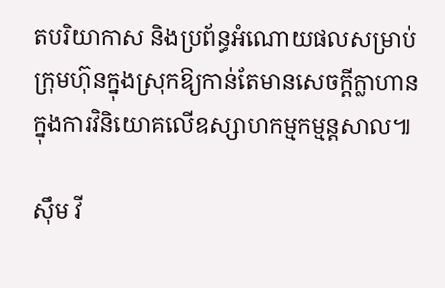តបរិយាកាស និងប្រព័ន្ធអំណោយផលសម្រាប់ក្រុមហ៊ុនក្នុងស្រុកឱ្យកាន់តែមានសេចក្តីក្លាហានក្នុងការវិនិយោគលើឧស្សាហកម្មកម្មន្តសាល៕

ស៊ឹម វី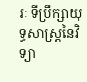រៈ ទីប្រឹក្សាយុទ្ធសាស្ត្រនៃវិទ្យា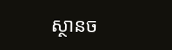ស្ថានច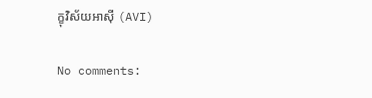ក្ខុវិស័យអាស៊ី (AVI)

No comments: